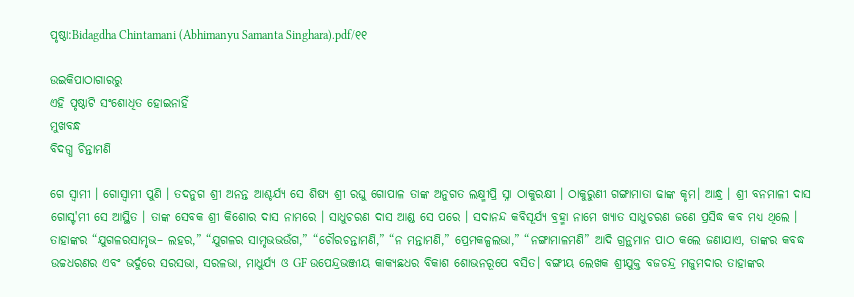ପୃଷ୍ଠା:Bidagdha Chintamani (Abhimanyu Samanta Singhara).pdf/୧୧

ଉଇକିପାଠାଗାର‌ରୁ
ଏହି ପୃଷ୍ଠାଟି ସଂଶୋଧିତ ହୋଇନାହିଁ
ମୁଖବନ୍ଧ
ବିଦଗ୍ଧ ଚିନ୍ତାମଣି

ଗେ ସ୍ୱାମୀ । ଗୋସ୍ଵାମୀ ପୁଣି । ତଦନୁଗ ଶ୍ରୀ ଅନନ୍ତ ଆଶ୍ଚର୍ଯ୍ୟ ସେ ଶିଷ୍ୟ ଶ୍ରୀ ରଘୁ ଗୋପାଳ ତାଙ୍କ ଅନୁଗତ ଲକ୍ଷ୍ମୀପ୍ରି ସ୍ନା ଠାକୁରକ୍ଷୀ । ଠାକୁରୁଣୀ ଗଙ୍ଗାମାତା ଢାଙ୍କ କୃମ। ଆନ୍ଧ୍ର । ଶ୍ରୀ ବନମାଳୀ ଦାସ ଗୋସ୍ଟ'ମୀ ସେ ଆସ୍ଥିତ । ତାଙ୍କ ସେବକ ଶ୍ରୀ କିଶୋର ଦାସ ନାମରେ । ସାଧୁଚରଣ ଦାସ ଆଣ୍ଡ ସେ ପରେ । ସଦାନନ୍ଦ କବିସୂର୍ଯ୍ୟ ବ୍ରହ୍ମା ନାମେ ଖ୍ୟାତ ସାଧୁଚରଣ ଜଣେ ପ୍ରସିଦ୍ଧ କବ ମଧ୍ୟ ଥିଲେ । ତାହାଙ୍କର “ଯୁଗଳରସାମୃଭ– ଲହର,” “ଯୁଗଳର ସାମୃଭଭଉଁଗ,” “ଚୌରଚନ୍ତାମଣି,” “ନ ମନ୍ତାମଣି,” ପ୍ରେମକଳ୍ପଲଭା,” “ନଙ୍ଗାମାଳମଣି” ଆଦି ଗ୍ରନ୍ଥମାନ ପାଠ କଲେ ଜଣାଯାଏ, ତାଙ୍କର କବଦ୍ଧ ଉଚ୍ଚଧରଣର ଏବଂ ଭର୍ଦୁରେ ସରସଭା, ସରଳଭା, ମାଧୁର୍ଯ୍ୟ ଓ GF ଉପେନ୍ଦ୍ରଭଞ୍ଜୀୟ କାକ୍ୟଛଧର ବିକାଶ ଶୋଭନରୂପେ ବସିତ। ବଙ୍ଗୀୟ ଲେଖକ ଶ୍ରୀଯୁକ୍ତ ବଜଚନ୍ଦ୍ର ମଜୁମଦାର ତାହାଙ୍କର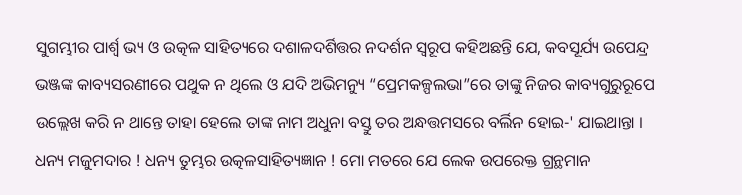ସୁଗମ୍ଭୀର ପାର୍ଶ୍ଵ ଭ୍ୟ ଓ ଉତ୍କଳ ସାହିତ୍ୟରେ ଦଶାଳଦର୍ଶିତ୍ତର ନଦର୍ଶନ ସ୍ବରୂପ କହିଅଛନ୍ତି ଯେ, କବସୂର୍ଯ୍ୟ ଉପେନ୍ଦ୍ର ଭଞ୍ଜଙ୍କ କାବ୍ୟସରଣୀରେ ପଥୁକ ନ ଥିଲେ ଓ ଯଦି ଅଭିମନ୍ୟୁ “ପ୍ରେମକଳ୍ପଲଭା”ରେ ତାଙ୍କୁ ନିଜର କାବ୍ୟଗୁରୁରୂପେ ଉଲ୍ଲେଖ କରି ନ ଥାନ୍ତେ ତାହା ହେଲେ ତାଙ୍କ ନାମ ଅଧୁନା ବସ୍ତୁ ତର ଅନ୍ଧତ୍ତମସରେ ବର୍ଲିନ ହୋଇ-' ଯାଇଥାନ୍ତା । ଧନ୍ୟ ମଜୁମଦାର ! ଧନ୍ୟ ତୁମ୍ଭର ଉତ୍କଳସାହିତ୍ୟଜ୍ଞାନ ! ମୋ ମତରେ ଯେ ଲେକ ଉପରେକ୍ତ ଗ୍ରନ୍ଥମାନ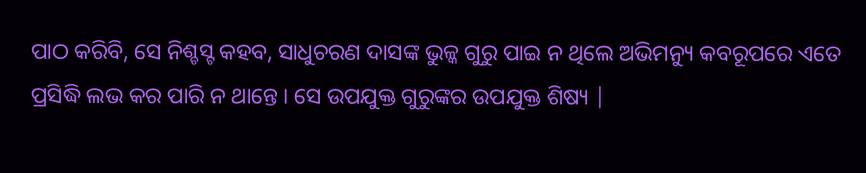ପାଠ କରିବି, ସେ ନିଶ୍ଚସ୍ଟ କହବ, ସାଧୁଚରଣ ଦାସଙ୍କ ଭୁଳ୍କ ଗୁରୁ ପାଇ ନ ଥିଲେ ଅଭିମନ୍ୟୁ କବରୂପରେ ଏତେ ପ୍ରସିଦ୍ଧି ଲଭ କର ପାରି ନ ଥାନ୍ତେ । ସେ ଉପଯୁକ୍ତ ଗୁରୁଙ୍କର ଉପଯୁକ୍ତ ଶିଷ୍ୟ |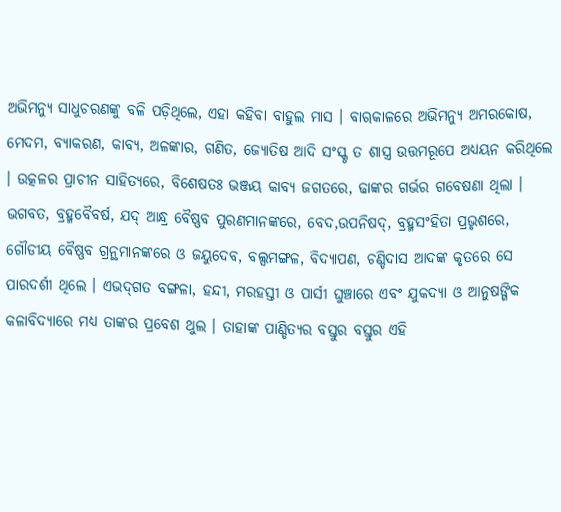ଅଭିମନ୍ୟୁ ସାଧୁଚରଣଙ୍କୁ ବଳି ପଡ଼ିଥିଲେ, ଏହା କହିବା ବାହୁଲ ମାସ । ବାୠକାଳରେ ଅଭିମନ୍ୟୁ ଅମରକୋଷ, ମେଦମ, ବ୍ୟାକରଣ, କାବ୍ୟ, ଅଳଙ୍କାର, ଗଣିତ, ଜ୍ୟୋତିଷ ଆଦି ସଂସ୍କୃ ତ ଶାସ୍ତ୍ର ଉତ୍ତମରୂପେ ଅଧ୍ୟୟନ କରିଥିଲେ । ଉତ୍କଳର ପ୍ରାଚୀନ ସାହିତ୍ୟରେ, ବିଶେଷତଃ ଭଞ୍ଜୟ କାବ୍ୟ ଜଗତରେ, ଢାଙ୍କର ଗର୍ଭର ଗବେଷଣା ଥିଲା । ଭଗବତ, ବ୍ରହ୍ମବୈବର୍ଷ, ଯଦ୍ ଆନ୍ଧ୍ର ବୈଷ୍ଣବ ପୁରଣମାନଙ୍କରେ, ବେଦ,ଉପନିଷଦ୍, ବ୍ରହ୍ମସଂହିତା ପ୍ରଭୃଶରେ, ଗୌଡୀୟ ବୈଷ୍ଣବ ଗ୍ରନ୍ଥମାନଙ୍କରେ ଓ ଜୟୁଦେବ, ବଲ୍ସମଙ୍ଗଳ, ବିଦ୍ୟାପଣ, ଚଣ୍ଡିଦାସ ଆଦଙ୍କ କୃତରେ ସେ ପାରଦର୍ଶୀ ଥିଲେ । ଏଭଦ୍‌ଗତ ବଙ୍ଗଳା, ହନ୍ଦୀ, ମରହସ୍ତୀ ଓ ପାର୍ସୀ ଘୁଞ୍ଚାରେ ଏବଂ ଯୁକଦ୍ୟା ଓ ଆନୁଷଙ୍ଗିକ କଳାବିଦ୍ୟାରେ ମଧ୍ୟ ତାଙ୍କର ପ୍ରବେଶ ଥୁଲ । ତାହାଙ୍କ ପାଣ୍ଡିତ୍ୟର ବସ୍ତୁର ବସ୍ତୁର ଏହି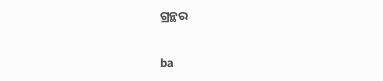ଗ୍ରନ୍ଥର

ba